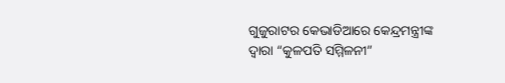ଗୁଜୁରାଟର କେଭାଡିଆରେ କେନ୍ଦ୍ରମନ୍ତ୍ରୀଙ୍କ ଦ୍ୱାରା “କୁଳପତି ସମ୍ମିଳନୀ”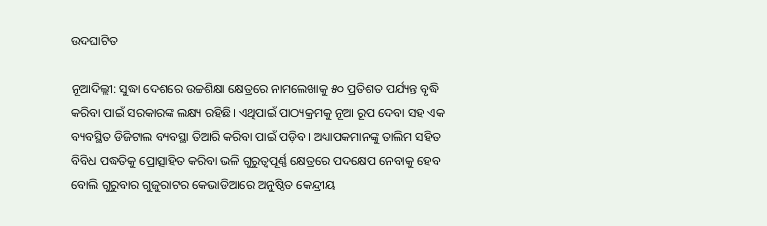ଉଦଘାଟିତ

ନୂଆଦିଲ୍ଲୀ: ସୁଦ୍ଧା ଦେଶରେ ଉଚ୍ଚଶିକ୍ଷା କ୍ଷେତ୍ରରେ ନାମଲେଖାକୁ ୫୦ ପ୍ରତିଶତ ପର୍ଯ୍ୟନ୍ତ ବୃଦ୍ଧି କରିବା ପାଇଁ ସରକାରଙ୍କ ଲକ୍ଷ୍ୟ ରହିଛି। ଏଥିପାଇଁ ପାଠ୍ୟକ୍ରମକୁ ନୂଆ ରୂପ ଦେବା ସହ ଏକ ବ୍ୟବସ୍ଥିତ ଡିଜିଟାଲ ବ୍ୟବସ୍ଥା ତିଆରି କରିବା ପାଇଁ ପଡ଼ିବ। ଅଧ୍ୟାପକମାନଙ୍କୁ ତାଲିମ ସହିତ ବିବିଧ ପଦ୍ଧତିକୁ ପ୍ରୋତ୍ସାହିତ କରିବା ଭଳି ଗୁରୁତ୍ୱପୂର୍ଣ୍ଣ କ୍ଷେତ୍ରରେ ପଦକ୍ଷେପ ନେବାକୁ ହେବ ବୋଲି ଗୁରୁବାର ଗୁଜୁରାଟର କେଭାଡିଆରେ ଅନୁଷ୍ଠିତ କେନ୍ଦ୍ରୀୟ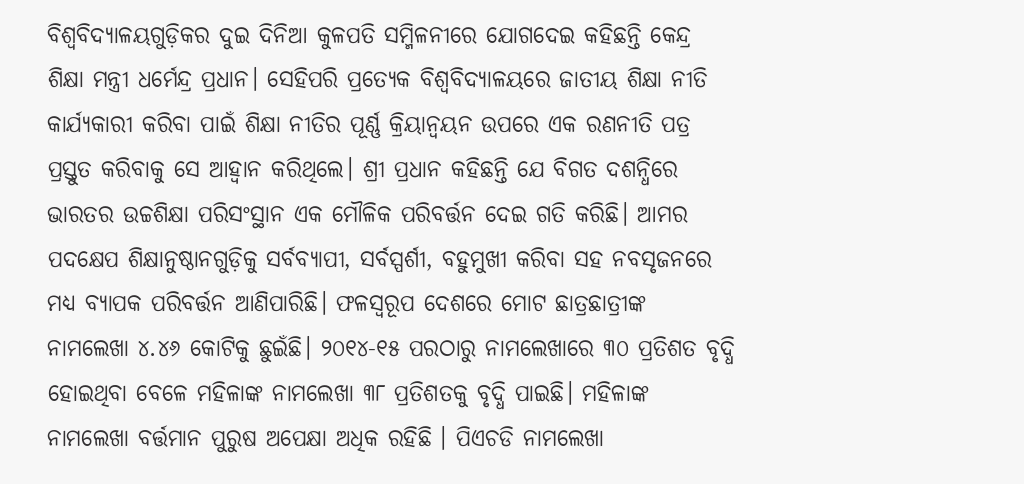ବିଶ୍ୱବିଦ୍ୟାଳୟଗୁଡ଼ିକର ଦୁଇ ଦିନିଆ କୁଳପତି ସମ୍ମିଳନୀରେ ଯୋଗଦେଇ କହିଛନ୍ତି କେନ୍ଦ୍ର ଶିକ୍ଷା ମନ୍ତ୍ରୀ ଧର୍ମେନ୍ଦ୍ର ପ୍ରଧାନ। ସେହିପରି ପ୍ରତ୍ୟେକ ବିଶ୍ୱବିଦ୍ୟାଳୟରେ ଜାତୀୟ ଶିକ୍ଷା ନୀତି କାର୍ଯ୍ୟକାରୀ କରିବା ପାଇଁ ଶିକ୍ଷା ନୀତିର ପୂର୍ଣ୍ଣ କ୍ରିୟାନ୍ୱୟନ ଉପରେ ଏକ ରଣନୀତି ପତ୍ର ପ୍ରସ୍ତୁତ କରିବାକୁ ସେ ଆହ୍ୱାନ କରିଥିଲେ। ଶ୍ରୀ ପ୍ରଧାନ କହିଛନ୍ତି ଯେ ବିଗତ ଦଶନ୍ଧିରେ ଭାରତର ଉଚ୍ଚଶିକ୍ଷା ପରିସଂସ୍ଥାନ ଏକ ମୌଳିକ ପରିବର୍ତ୍ତନ ଦେଇ ଗତି କରିଛି। ଆମର ପଦକ୍ଷେପ ଶିକ୍ଷାନୁଷ୍ଠାନଗୁଡ଼ିକୁ ସର୍ବବ୍ୟାପୀ, ସର୍ବସ୍ପର୍ଶୀ, ବହୁମୁଖୀ କରିବା ସହ ନବସୃଜନରେ ମଧ୍ୟ ବ୍ୟାପକ ପରିବର୍ତ୍ତନ ଆଣିପାରିଛି। ଫଳସ୍ୱରୂପ ଦେଶରେ ମୋଟ ଛାତ୍ରଛାତ୍ରୀଙ୍କ ନାମଲେଖା ୪.୪୬ କୋଟିକୁ ଛୁଇଁଛି। ୨୦୧୪-୧୫ ପରଠାରୁ ନାମଲେଖାରେ ୩୦ ପ୍ରତିଶତ ବୃଦ୍ଧି ହୋଇଥିବା ବେଳେ ମହିଳାଙ୍କ ନାମଲେଖା ୩୮ ପ୍ରତିଶତକୁ ବୃଦ୍ଧି ପାଇଛି। ମହିଳାଙ୍କ ନାମଲେଖା ବର୍ତ୍ତମାନ ପୁରୁଷ ଅପେକ୍ଷା ଅଧିକ ରହିଛି । ପିଏଚଡି ନାମଲେଖା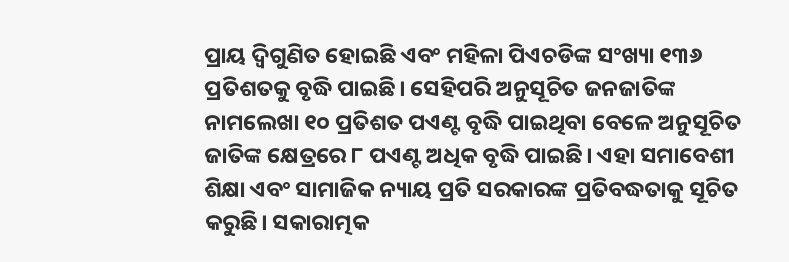ପ୍ରାୟ ଦ୍ୱିଗୁଣିତ ହୋଇଛି ଏବଂ ମହିଳା ପିଏଚଡିଙ୍କ ସଂଖ୍ୟା ୧୩୬ ପ୍ରତିଶତକୁ ବୃଦ୍ଧି ପାଇଛି। ସେହିପରି ଅନୁସୂଚିତ ଜନଜାତିଙ୍କ ନାମଲେଖା ୧୦ ପ୍ରତିଶତ ପଏଣ୍ଟ ବୃଦ୍ଧି ପାଇଥିବା ବେଳେ ଅନୁସୂଚିତ ଜାତିଙ୍କ କ୍ଷେତ୍ରରେ ୮ ପଏଣ୍ଟ ଅଧିକ ବୃଦ୍ଧି ପାଇଛି। ଏହା ସମାବେଶୀ ଶିକ୍ଷା ଏବଂ ସାମାଜିକ ନ୍ୟାୟ ପ୍ରତି ସରକାରଙ୍କ ପ୍ରତିବଦ୍ଧତାକୁ ସୂଚିତ କରୁଛି। ସକାରାତ୍ମକ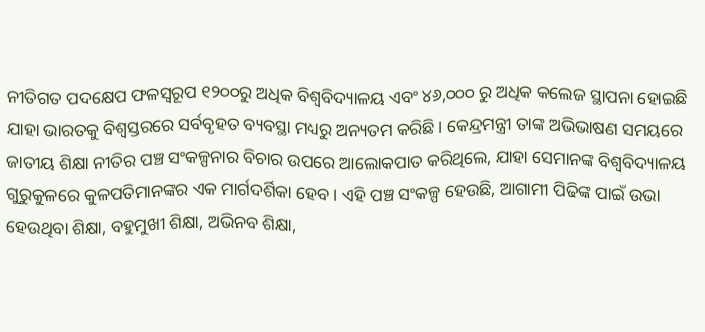ନୀତିଗତ ପଦକ୍ଷେପ ଫଳସ୍ୱରୂପ ୧୨୦୦ରୁ ଅଧିକ ବିଶ୍ୱବିଦ୍ୟାଳୟ ଏବଂ ୪୬,୦୦୦ ରୁ ଅଧିକ କଲେଜ ସ୍ଥାପନା ହୋଇଛି ଯାହା ଭାରତକୁ ବିଶ୍ୱସ୍ତରରେ ସର୍ବବୃହତ ବ୍ୟବସ୍ଥା ମଧ୍ୟରୁ ଅନ୍ୟତମ କରିଛି। କେନ୍ଦ୍ରମନ୍ତ୍ରୀ ତାଙ୍କ ଅଭିଭାଷଣ ସମୟରେ ଜାତୀୟ ଶିକ୍ଷା ନୀତିର ପଞ୍ଚ ସଂକଳ୍ପନାର ବିଚାର ଉପରେ ଆଲୋକପାତ କରିଥିଲେ, ଯାହା ସେମାନଙ୍କ ବିଶ୍ୱବିଦ୍ୟାଳୟ ଗୁରୁକୁଳରେ କୁଳପତିମାନଙ୍କର ଏକ ମାର୍ଗଦର୍ଶିକା ହେବ। ଏହି ପଞ୍ଚ ସଂକଳ୍ପ ହେଉଛି, ଆଗାମୀ ପିଢିଙ୍କ ପାଇଁ ଉଭା ହେଉଥିବା ଶିକ୍ଷା, ବହୁମୁଖୀ ଶିକ୍ଷା, ଅଭିନବ ଶିକ୍ଷା,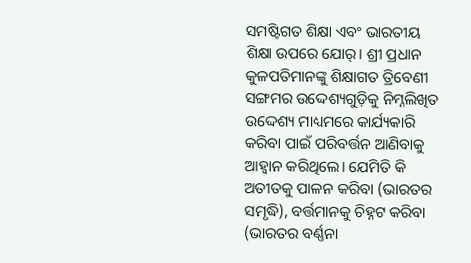ସମଷ୍ଟିଗତ ଶିକ୍ଷା ଏବଂ ଭାରତୀୟ ଶିକ୍ଷା ଉପରେ ଯୋର୍। ଶ୍ରୀ ପ୍ରଧାନ କୁଳପତିମାନଙ୍କୁ ଶିକ୍ଷାଗତ ତ୍ରିବେଣୀ ସଙ୍ଗମର ଉଦ୍ଦେଶ୍ୟଗୁଡ଼ିକୁ ନିମ୍ନଲିଖିତ ଉଦ୍ଦେଶ୍ୟ ମାଧ୍ୟମରେ କାର୍ଯ୍ୟକାରି କରିବା ପାଇଁ ପରିବର୍ତ୍ତନ ଆଣିବାକୁ ଆହ୍ୱାନ କରିଥିଲେ। ଯେମିତି କି ଅତୀତକୁ ପାଳନ କରିବା (ଭାରତର ସମୃଦ୍ଧି), ବର୍ତ୍ତମାନକୁ ଚିହ୍ନଟ କରିବା (ଭାରତର ବର୍ଣ୍ଣନା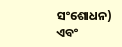ସଂଶୋଧନ) ଏବଂ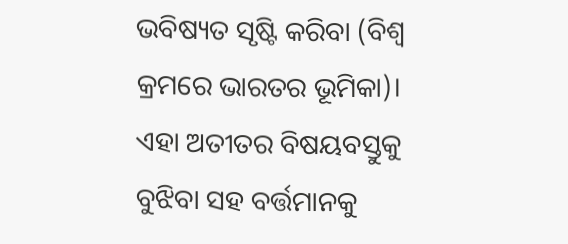ଭବିଷ୍ୟତ ସୃଷ୍ଟି କରିବା (ବିଶ୍ୱ କ୍ରମରେ ଭାରତର ଭୂମିକା)। ଏହା ଅତୀତର ବିଷୟବସ୍ତୁକୁ ବୁଝିବା ସହ ବର୍ତ୍ତମାନକୁ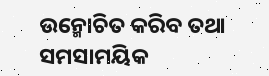ଉନ୍ମୋଚିତ କରିବ ତଥା ସମସାମୟିକ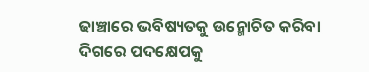ଢାଞ୍ଚାରେ ଭବିଷ୍ୟତକୁ ଉନ୍ମୋଚିତ କରିବା ଦିଗରେ ପଦକ୍ଷେପକୁ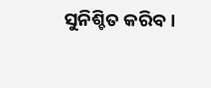ସୁନିଶ୍ଚିତ କରିବ।